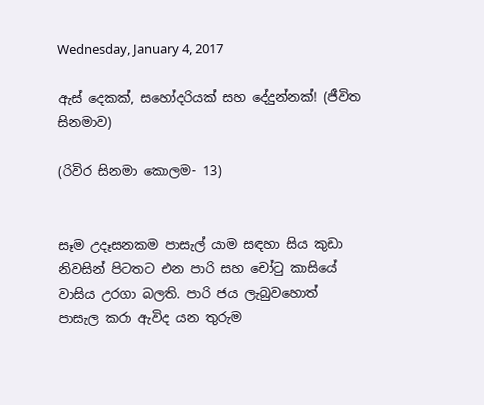Wednesday, January 4, 2017

ඇස් දෙකක්, සහෝදරියක් සහ දේදුන්නක්! (ජීවිත සිනමාව)

(රිවිර සිනමා කොලම- 13)


සෑම උදෑසනකම පාසැල් යාම සඳහා සිය කුඩා නිවසින් පිටතට එන පාරි සහ චෝටු කාසියේ වාසිය උරගා බලති. පාරි ජය ලැබුවහොත් පාසැල කරා ඇවිද යන තුරුම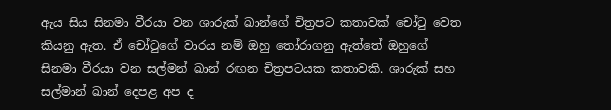ඇය සිය සිනමා වීරයා වන ශාරුක් ඛාන්ගේ චිත්‍ර‍පට කතාවක් චෝටු වෙත කියනු ඇත. ඒ චෝටුගේ වාරය නම් ඔහු තෝරාගනු ඇත්තේ ඔහුගේ සිනමා වීරයා වන සල්මන් ඛාන් රඟන චිත්‍ර‍පටයක කතාවකි. ශාරුක් සහ සල්මාන් ඛාන් දෙපළ අප ද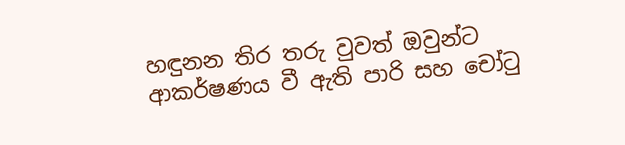හඳුනන තිර තරු වුවත් ඔවුන්ට ආකර්ෂණය වී ඇති පාරි සහ චෝටු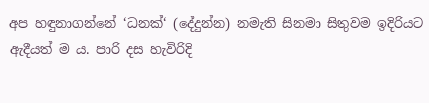අප හඳුනාගන්නේ ‘ධනක්‘ (දේදුන්න) නමැති සිනමා සිතුවම ඉදිරියට ඇදීයත් ම ය. පාරි දස හැවිරිදි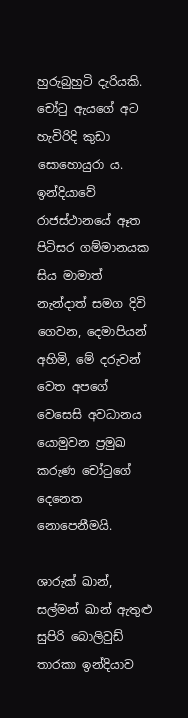හුරුබුහුටි දැරියකි. චෝටු ඇයගේ අට හැවිරිදි කුඩා සොහොයුරා ය. ඉන්දියාවේ රාජස්ථානයේ ඈත පිටිසර ගම්මානයක සිය මාමාත් නැන්දාත් සමග දිවි ගෙවන, දෙමාපියන් අහිමි, මේ දරුවන් වෙත අපගේ වෙසෙසි අවධානය යොමුවන ප්‍ර‍මුඛ කරුණ චෝටුගේ දෙනෙත නොපෙනීමයි.

ශාරුක් ඛාන්, සල්මන් ඛාන් ඇතුළු සුපිරි බොලිවුඩ් තාරකා ඉන්දියාව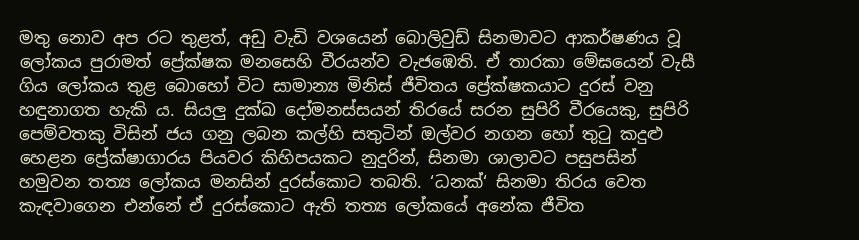මතු නොව අප රට තුළත්, අඩු වැඩි වශයෙන් බොලිවුඩ් සිනමාවට ආකර්ෂණය වූ ලෝකය පුරාමත් ප්‍රේක්ෂක මනසෙහි වීරයන්ව වැජඹෙති. ඒ තාරකා මේඝයෙන් වැසී ගිය ලෝකය තුළ බොහෝ විට සාමාන්‍ය මිනිස් ජීවිතය ප්‍රේක්ෂකයාට දුරස් වනු හඳුනාගත හැකි ය. සියලු දුක්ඛ දෝමනස්සයන් තිරයේ සරන සුපිරි වීරයෙකු, සුපිරි පෙම්වතකු විසින් ජය ගනු ලබන කල්හි සතුටින් ඔල්වර නගන හෝ තුටු කදුළු හෙළන ප්‍රේක්ෂාගාරය පියවර කිහිපයකට නුදුරින්, සිනමා ශාලාවට පසුපසින් හමුවන තත්‍ය ලෝකය මනසින් දුරස්කොට තබති. ‘ධනක්‘ සිනමා තිරය වෙත කැඳවාගෙන එන්නේ ඒ දුරස්කොට ඇති තත්‍ය ලෝකයේ අනේක ජීවිත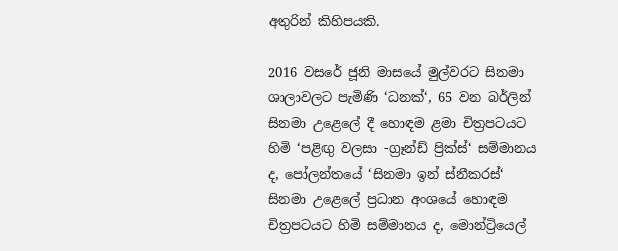අතුරින් කිහිපයකි.

2016 වසරේ ජූනි මාසයේ මුල්වරට සිනමා ශාලාවලට පැමිණි ‘ධනක්‘, 65 වන බර්ලින් සිනමා උළෙලේ දී හොඳම ළමා චිත්‍ර‍පටයට හිමි ‘පළිඟු වලසා -ග්‍රෑන්ඩ් ප්‍රික්ස්‘ සම්මානය ද, පෝලන්තයේ ‘සිනමා ඉන් ස්නීකරස්‘ සිනමා උළෙලේ ප්‍ර‍ධාන අංශයේ හොඳම චිත්‍ර‍පටයට හිමි සම්මානය ද, මොන්ට්‍රියෙල්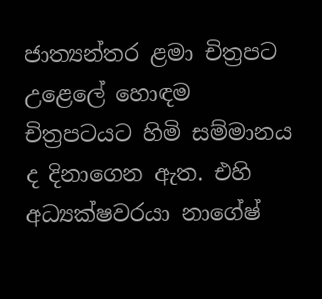ජාත්‍යන්තර ළමා චිත්‍ර‍පට උළෙලේ හොඳම චිත්‍ර‍පටයට හිමි සම්මානය ද දිනාගෙන ඇත. එහි අධ්‍යක්ෂවරයා නාගේෂ්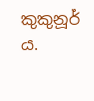කුකුනූර් ය.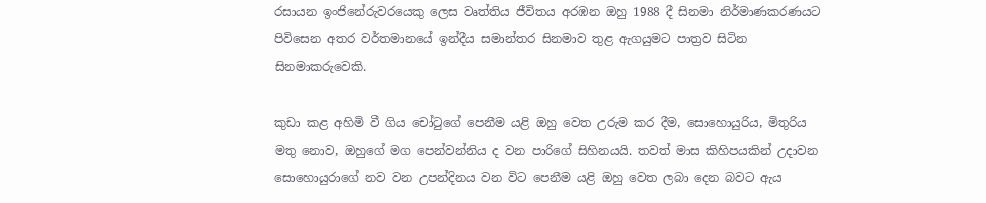රසායන ඉංජිනේරුවරයෙකු ලෙස වෘත්තිය ජීවිතය අරඹන ඔහු 1988 දී සිනමා නිර්මාණකරණයට පිවිසෙන අතර වර්තමානයේ ඉන්දීය සමාන්තර සිනමාව තුළ ඇගයුමට පාත්‍ර‍ව සිටින සිනමාකරුවෙකි.

කුඩා කළ අහිමි වී ගිය චෝටුගේ පෙනීම යළි ඔහු වෙත උරුම කර දීම, සොහොයුරිය, මිතුරිය මතු නොව, ඔහුගේ මග පෙන්වන්නිය ද වන පාරිගේ සිහිනයයි. තවත් මාස කිහිපයකින් උදාවන සොහොයුරාගේ නව වන උපන්දිනය වන විට පෙනීම යළි ඔහු වෙත ලබා දෙන බවට ඇය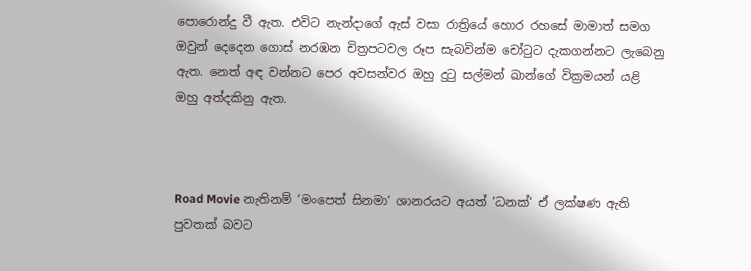පොරොන්දු වී ඇත. එවිට නැන්දාගේ ඇස් වසා රාත්‍රියේ හොර රහසේ මාමාත් සමග ඔවුන් දෙදෙන ගොස් නරඹන චිත්‍ර‍පටවල රූප සැබවින්ම චෝටුට දැකගන්නට ලැබෙනු ඇත. නෙත් අඳ වන්නට පෙර අවසන්වර ඔහු දුටු සල්මන් ඛාන්ගේ වික්‍ර‍මයන් යළි ඔහු අත්දකිනු ඇත.



Road Movie නැතිනම් ‘මංපෙත් සිනමා‘ ශානරයට අයත් ‘ධනක්‘ ඒ ලක්ෂණ ඇති පුවතක් බවට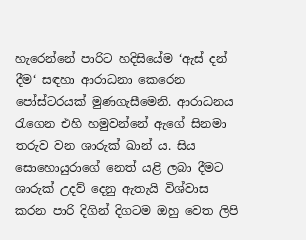හැරෙන්නේ පාරිට හදිසියේම ‘ඇස් දන් දීම‘ සඳහා ආරාධනා කෙරෙන පෝස්ටරයක් මුණගැසීමෙනි. ආරාධනය රැගෙන එහි හමුවන්නේ ඇගේ සිනමා තරුව වන ශාරුක් ඛාන් ය. සිය සොහොයුරාගේ නෙත් යළි ලබා දීමට ශාරුක් උදව් දෙනු ඇතැයි විශ්වාස කරන පාරි දිගින් දිගටම ඔහු වෙත ලිපි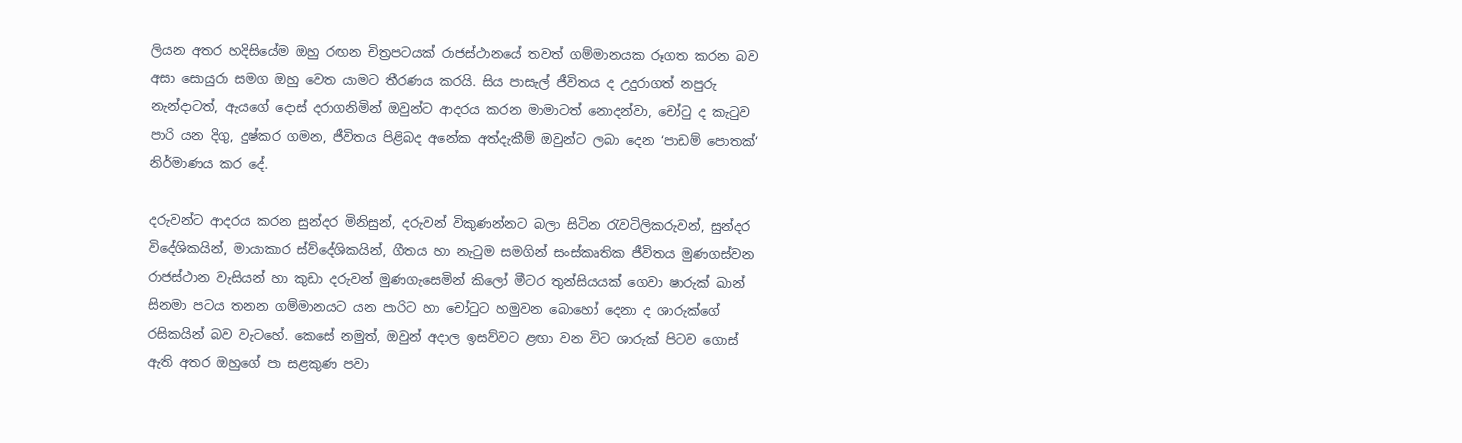ලියන අතර හදිසියේම ඔහු රඟන චිත්‍ර‍පටයක් රාජස්ථානයේ තවත් ගම්මානයක රූගත කරන බව අසා සොයුරා සමග ඔහු වෙත යාමට තීරණය කරයි. සිය පාසැල් ජීවිතය ද උදුරාගත් නපුරු නැන්දාටත්, ඇයගේ දොස් දරාගනිමින් ඔවුන්ට ආදරය කරන මාමාටත් නොදන්වා, චෝටු ද කැටුව පාරි යන දිගු, දුෂ්කර ගමන, ජීවිතය පිළිබද අනේක අත්දැකීම් ඔවුන්ට ලබා දෙන ‘පාඩම් පොතක්‘ නිර්මාණය කර දේ.

දරුවන්ට ආදරය කරන සුන්දර මිනිසුන්, දරුවන් විකුණන්නට බලා සිටින රැවටිලිකරුවන්, සුන්දර විදේශිකයින්, මායාකාර ස්ව්දේශිකයින්, ගීතය හා නැටුම සමගින් සංස්කෘතික ජීවිතය මුණගස්වන රාජස්ථාන වැසියන් හා කුඩා දරුවන් මුණගැසෙමින් කිලෝ මීටර තුන්සියයක් ගෙවා ෂාරුක් ඛාන් සිනමා පටය තනන ගම්මානයට යන පාරිට හා චෝටුට හමුවන බොහෝ දෙනා ද ශාරුක්ගේ රසිකයින් බව වැටහේ. කෙසේ නමුත්, ඔවුන් අදාල ඉසව්වට ළඟා වන විට ශාරුක් පිටව ගොස් ඇති අතර ඔහුගේ පා සළකුණ පවා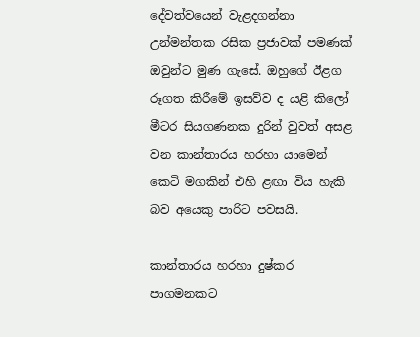දේවත්වයෙන් වැළදගන්නා උන්මන්තක රසික ප්‍ර‍ජාවක් පමණක් ඔවුන්ට මුණ ගැසේ. ඔහුගේ ඊළග රූගත කිරීමේ ඉසව්ව ද යළි කිලෝ මීටර සියගණනක දුරින් වුවත් අසළ වන කාන්තාරය හරහා යාමෙන් කෙටි මගකින් එහි ළඟා විය හැකි බව අයෙකු පාරිට පවසයි.

කාන්තාරය හරහා දුෂ්කර පාගමනකට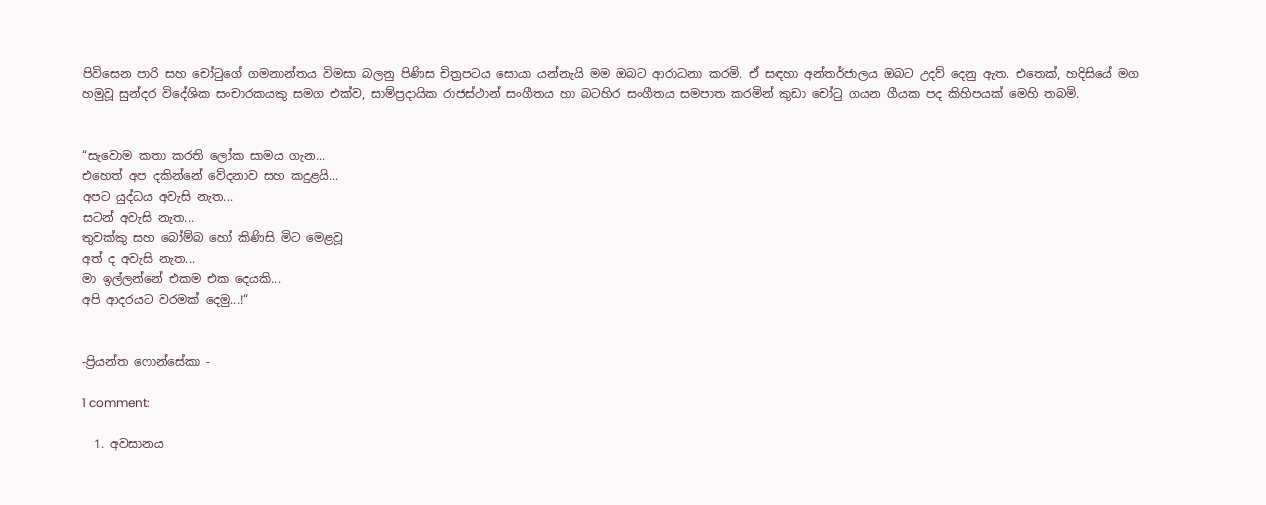පිවිසෙන පාරි සහ චෝටුගේ ගමනාන්තය විමසා බලනු පිණිස චිත්‍ර‍පටය සොයා යන්නැයි මම ඔබට ආරාධනා කරමි. ඒ සඳහා අන්තර්ජාලය ඔබට උදව් දෙනු ඇත. එතෙක්, හදිසියේ මග හමුවූ සුන්දර විදේශික සංචාරකයකු සමග එක්ව, සාම්ප්‍ර‍දායික රාජස්ථාන් සංගීතය හා බටහිර සංගීතය සමපාත කරමින් කුඩා චෝටු ගයන ගීයක පද කිහිපයක් මෙහි තබමි.


“සැවොම කතා කරති ලෝක සාමය ගැන...
එහෙත් අප දකින්නේ වේදනාව සහ කදුළයි...
අපට යුද්ධය අවැසි නැත...
සටන් අවැසි නැත...
තුවක්කු සහ බෝම්බ හෝ කිණිසි මිට මෙළවූ
අත් ද අවැසි නැත...
මා ඉල්ලන්නේ එකම එක දෙයකි...
අපි ආදරයට වරමක් දෙමු...!“


-ප්‍රියන්ත ෆොන්සේකා -

1 comment:

  1. අවසානය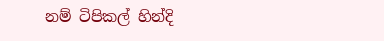නම් ටිපිකල් හින්දි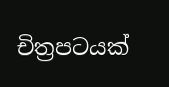චිත්‍රපටයක්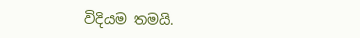විදියම තමයි.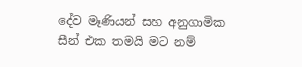දේව මෑණියන් සහ අනුගාමික සීන් එක තමයි මට නම්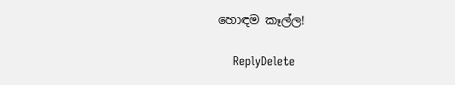හොඳම කෑල්ල!

    ReplyDelete